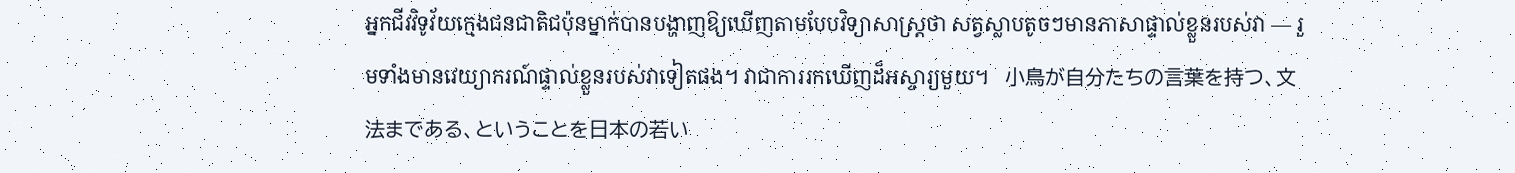អ្នកជីវវិទូវ័យក្មេងជនជាតិជប៉ុនម្នាក់បានបង្ហាញឱ្យឃើញតាមបែបវិទ្យាសាស្ត្រថា សត្វស្លាបតូចៗមានភាសាផ្ទាល់ខ្លួនរបស់វា — រួមទាំងមានវេយ្យាករណ៍ផ្ទាល់ខ្លួនរបស់វាទៀតផង។ វាជាការរកឃើញដ៏អស្ចារ្យមួយ។   小鳥が自分たちの言葉を持つ、文法まである、ということを日本の若い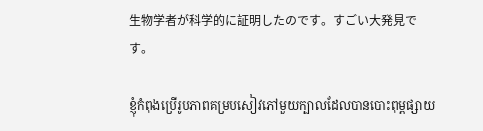生物学者が科学的に証明したのです。すごい大発見です。

ខ្ញុំកំពុងប្រើរូបភាពគម្របសៀវភៅមួយក្បាលដែលបានបោះពុម្ពផ្សាយ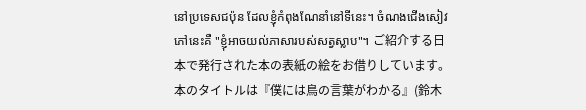នៅប្រទេសជប៉ុន ដែលខ្ញុំកំពុងណែនាំនៅទីនេះ។ ចំណងជើងសៀវភៅនេះគឺ "ខ្ញុំអាចយល់ភាសារបស់សត្វស្លាប"។ ご紹介する日本で発行された本の表紙の絵をお借りしています。本のタイトルは『僕には鳥の言葉がわかる』(鈴木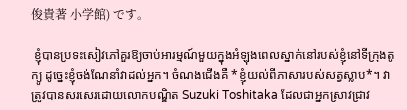俊貴著 小学館) です。

 ខ្ញុំបានប្រទះសៀវភៅគួរឱ្យចាប់អារម្មណ៍មួយក្នុងអំឡុងពេលស្នាក់នៅរបស់ខ្ញុំនៅទីក្រុងតូក្យូ ដូច្នេះខ្ញុំចង់ណែនាំវាដល់អ្នក។ ចំណងជើងគឺ *ខ្ញុំយល់ពីភាសារបស់សត្វស្លាប*។ វាត្រូវបានសរសេរដោយលោកបណ្ឌិត Suzuki Toshitaka ដែលជាអ្នកស្រាវជ្រាវ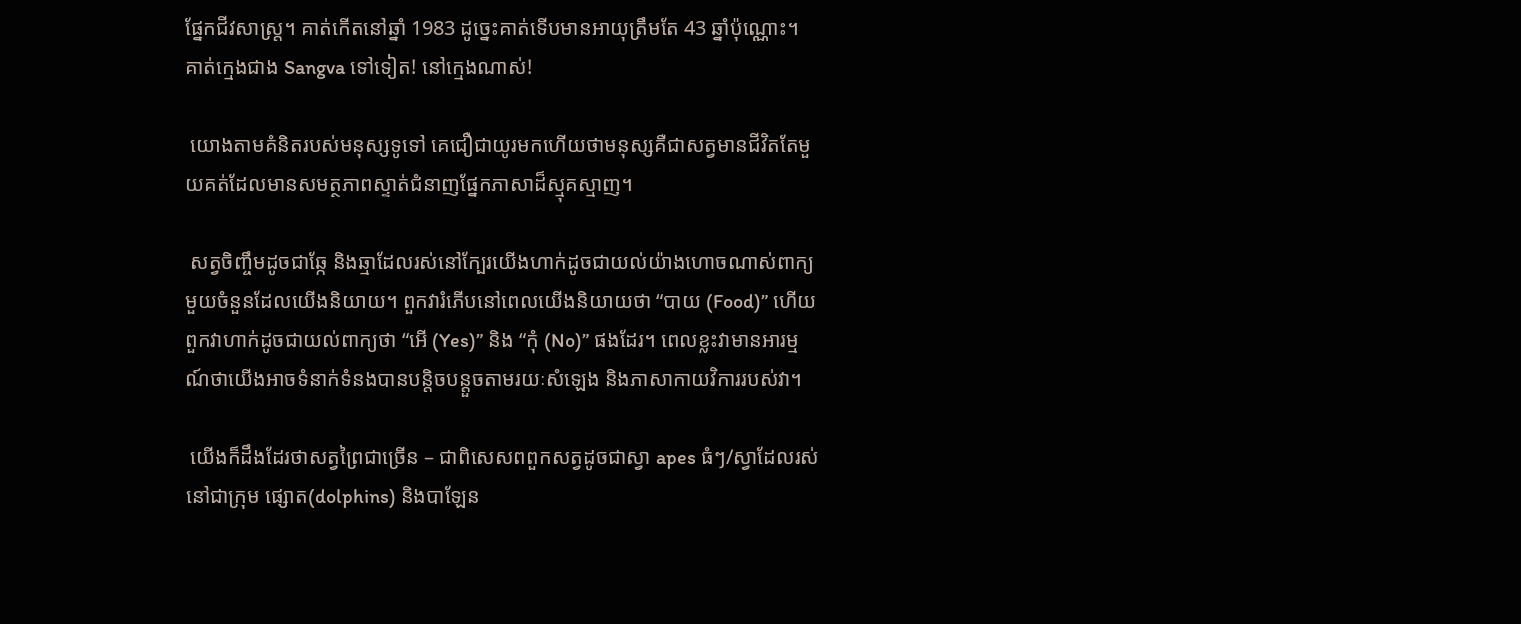ផ្នែកជីវសាស្ត្រ។ គាត់កើតនៅឆ្នាំ 1983 ដូច្នេះគាត់ទើបមានអាយុត្រឹមតែ 43 ឆ្នាំប៉ុណ្ណោះ។ គាត់ក្មេងជាង Sangva ទៅទៀត! នៅក្មេងណាស់!

 យោងតាមគំនិតរបស់មនុស្សទូទៅ គេជឿជាយូរមកហើយថាមនុស្សគឺជាសត្វមានជីវិតតែមួយគត់ដែលមានសមត្ថភាពស្ទាត់ជំនាញផ្នែកភាសាដ៏ស្មុគស្មាញ។

 សត្វចិញ្ចឹមដូចជាឆ្កែ និងឆ្មាដែលរស់នៅក្បែរយើងហាក់ដូចជាយល់យ៉ាងហោចណាស់ពាក្យមួយចំនួនដែលយើងនិយាយ។ ពួកវារំភើបនៅពេលយើងនិយាយថា “បាយ (Food)” ហើយពួកវាហាក់ដូចជាយល់ពាក្យថា “អើ (Yes)” និង “កុំ (No)” ផងដែរ។ ពេលខ្លះវាមានអារម្មណ៍ថាយើងអាចទំនាក់ទំនងបានបន្តិចបន្តួចតាមរយៈសំឡេង និងភាសាកាយវិការរបស់វា។

 យើងក៏ដឹងដែរថាសត្វព្រៃជាច្រើន – ជាពិសេសពពួកសត្វដូចជាស្វា apes ធំៗ/ស្វាដែលរស់នៅជាក្រុម ផ្សោត(dolphins) និងបាឡែន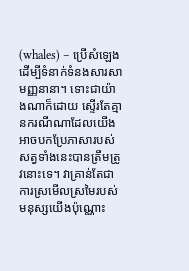(whales) – ប្រើសំឡេងដើម្បីទំនាក់ទំនងសារសាមញ្ញនានា។ ទោះជាយ៉ាងណាក៏ដោយ ស្ទើរតែគ្មានករណីណាដែលយើងអាចបកប្រែភាសារបស់សត្វទាំងនេះបានត្រឹមត្រូវនោះទេ។ វាគ្រាន់តែជាការស្រមើលស្រមៃរបស់មនុស្សយើងប៉ុណ្ណោះ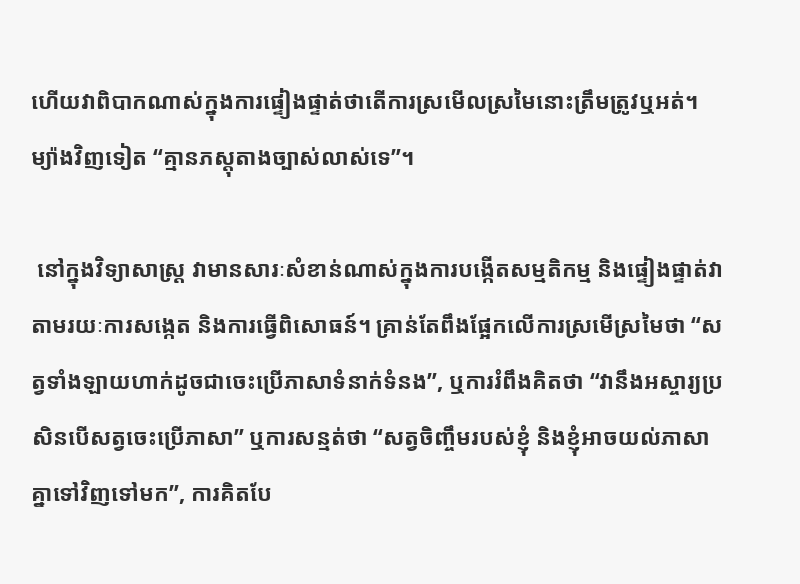ហើយវាពិបាកណាស់ក្នុងការផ្ទៀងផ្ទាត់ថាតើការស្រមើលស្រមៃនោះត្រឹមត្រូវឬអត់។ ម្យ៉ាងវិញទៀត “គ្មានភស្តុតាងច្បាស់លាស់ទេ”។

 នៅក្នុងវិទ្យាសាស្ត្រ វាមានសារៈសំខាន់ណាស់ក្នុងការបង្កើតសម្មតិកម្ម និងផ្ទៀងផ្ទាត់វាតាមរយៈការសង្កេត និងការធ្វើពិសោធន៍។ គ្រាន់តែពឹងផ្អែកលើការស្រមើស្រមៃថា “សត្វទាំងឡាយហាក់ដូចជាចេះប្រើភាសាទំនាក់ទំនង”, ឬការរំពឹងគិតថា “វានឹងអស្ចារ្យប្រសិនបើសត្វចេះប្រើភាសា” ឬការសន្មត់ថា “សត្វចិញ្ចឹមរបស់ខ្ញុំ និងខ្ញុំអាចយល់ភាសាគ្នាទៅវិញទៅមក”, ការគិតបែ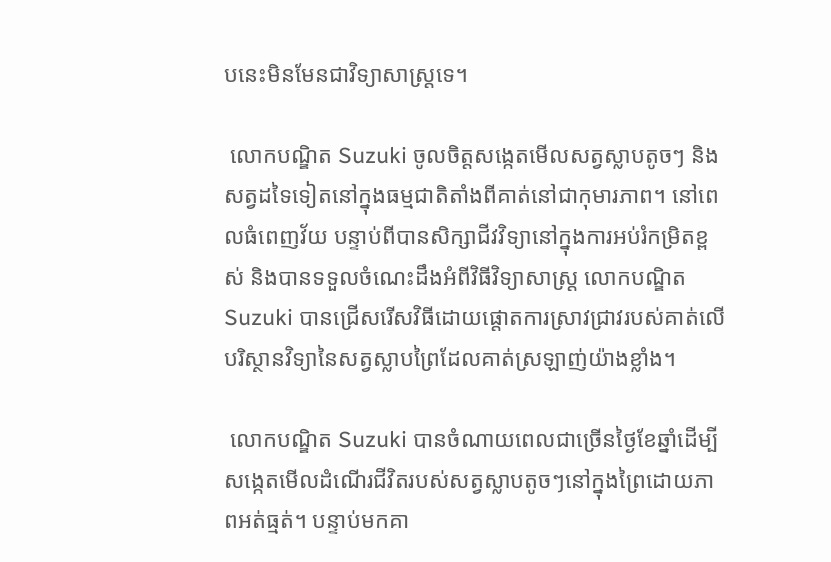បនេះមិនមែនជាវិទ្យាសាស្ត្រទេ។

 លោកបណ្ឌិត Suzuki ចូលចិត្តសង្កេតមើលសត្វស្លាបតូចៗ និងសត្វដទៃទៀតនៅក្នុងធម្មជាតិតាំងពីគាត់នៅជាកុមារភាព។ នៅពេលធំពេញវ័យ បន្ទាប់ពីបានសិក្សាជីវវិទ្យានៅក្នុងការអប់រំកម្រិតខ្ពស់ និងបានទទួលចំណេះដឹងអំពីវិធីវិទ្យាសាស្ត្រ លោកបណ្ឌិត Suzuki បានជ្រើសរើសវិធីដោយផ្តោតការស្រាវជ្រាវរបស់គាត់លើបរិស្ថានវិទ្យានៃសត្វស្លាបព្រៃដែលគាត់ស្រឡាញ់យ៉ាងខ្លាំង។

 លោកបណ្ឌិត Suzuki បានចំណាយពេលជាច្រើនថ្ងៃខែឆ្នាំដើម្បីសង្កេតមើលដំណើរជីវិតរបស់សត្វស្លាបតូចៗនៅក្នុងព្រៃដោយភាពអត់ធ្មត់។ បន្ទាប់មកគា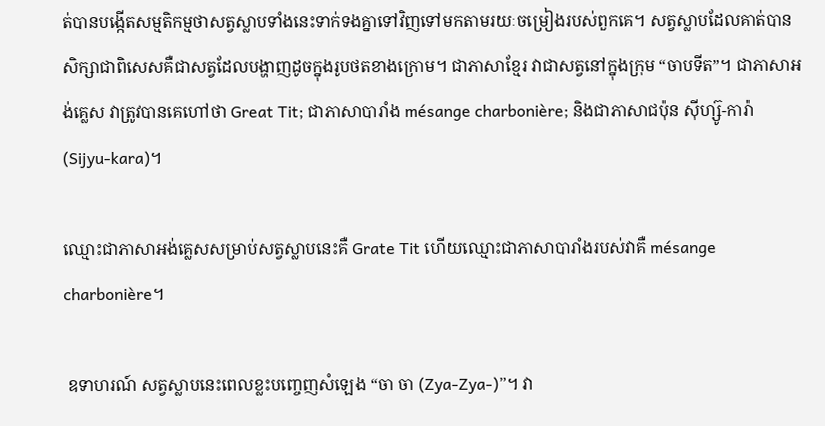ត់បានបង្កើតសម្មតិកម្មថាសត្វស្លាបទាំងនេះទាក់ទងគ្នាទៅវិញទៅមកតាមរយៈចម្រៀងរបស់ពួកគេ។ សត្វស្លាបដែលគាត់បានសិក្សាជាពិសេសគឺជាសត្វដែលបង្ហាញដូចក្នុងរូបថតខាងក្រោម។ ជាភាសាខ្មែរ វាជាសត្វនៅក្នុងក្រុម “ចាបទីត”។ ជាភាសាអង់គ្លេស វាត្រូវបានគេហៅថា Great Tit; ជាភាសាបារាំង mésange charbonière; និងជាភាសាជប៉ុន ស៊ីហ្ស៊ូ-ការ៉ា(Sijyu-kara)។

ឈ្មោះជាភាសាអង់គ្លេសសម្រាប់សត្វស្លាបនេះគឺ Grate Tit ហើយឈ្មោះជាភាសាបារាំងរបស់វាគឺ mésange charbonière។

 ឧទាហរណ៍ សត្វស្លាបនេះពេលខ្លះបញ្ចេញសំឡេង “ចា ចា (Zya-Zya-)”។ វា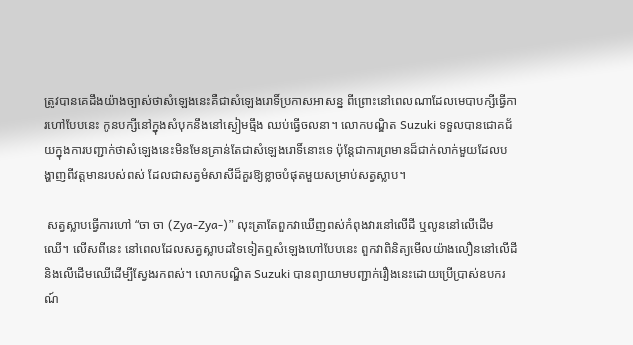ត្រូវបានគេដឹងយ៉ាងច្បាស់ថាសំឡេងនេះគឺជាសំឡេងរោទិ៍ប្រកាសអាសន្ន ពីព្រោះនៅពេលណាដែលមេបាបក្សីធ្វើការហៅបែបនេះ កូនបក្សីនៅក្នុងសំបុកនឹងនៅស្ងៀមធ្មឹង ឈប់ធ្វើចលនា។ លោកបណ្ឌិត Suzuki ទទួលបានជោគជ័យក្នុងការបញ្ជាក់ថាសំឡេងនេះមិនមែនគ្រាន់តែជាសំឡេងរោទិ៍នោះទេ ប៉ុន្តែជាការព្រមានដ៏ជាក់លាក់មួយដែលបង្ហាញពីវត្តមានរបស់ពស់ ដែលជាសត្វមំសាសីដ៏គួរឱ្យខ្លាចបំផុតមួយសម្រាប់សត្វស្លាប។

 សត្វស្លាបធ្វើការហៅ “ចា ចា (Zya-Zya-)” លុះត្រាតែពួកវាឃើញពស់កំពុងវារនៅលើដី ឬលូននៅលើដើមឈើ។ លើសពីនេះ នៅពេលដែលសត្វស្លាបដទៃទៀតឮសំឡេងហៅបែបនេះ ពួកវាពិនិត្យមើលយ៉ាងលឿននៅលើដី និងលើដើមឈើដើម្បីស្វែងរកពស់។ លោកបណ្ឌិត Suzuki បានព្យាយាមបញ្ជាក់រឿងនេះដោយប្រើប្រាស់ឧបករណ៍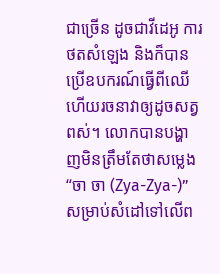ជាច្រើន ដូចជាវីដេអូ ការថតសំឡេង និងក៏បានប្រើឧបករណ៍ធ្វើពីឈើហើយរចនាវាឲ្យដូចសត្វពស់។ លោកបានបង្ហាញមិនត្រឹមតែថាសម្លេង “ចា ចា (Zya-Zya-)” សម្រាប់សំដៅទៅលើព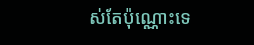ស់តែប៉ុណ្ណោះទេ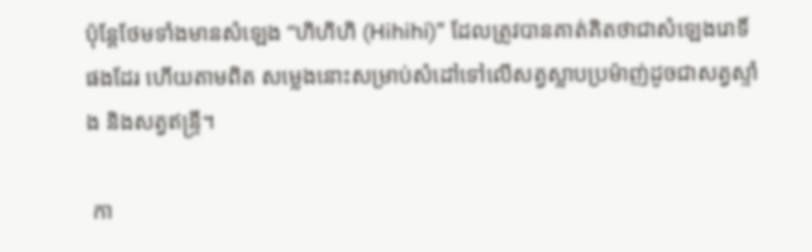ប៉ុន្តែថែមទាំងមានសំឡេង “ហិហិហិ (Hihihi)” ដែលត្រូវបានគាត់គិតថាជាសំឡេងរោទិ៍ផងដែរ ហើយតាមពិត សម្លេងនោះសម្រាប់សំដៅទៅលើសត្វស្លាបប្រម៉ាញ់ដូចជាសត្វស្ទាំង និងសត្វឥន្ទ្រី។

 កា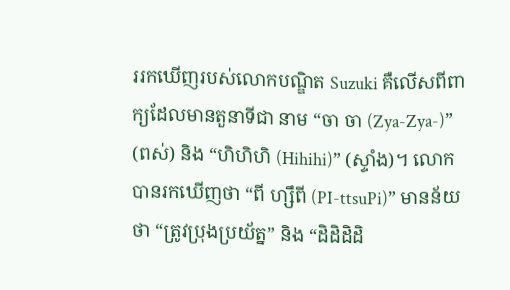ររកឃើញរបស់លោកបណ្ឌិត Suzuki គឺលើសពីពាក្យដែលមានតួនាទីជា នាម “ចា ចា (Zya-Zya-)” (ពស់) និង “ហិហិហិ (Hihihi)” (ស្ទាំង)។ លោកបានរកឃើញថា “ពី ហ្សឹពី (PI-ttsuPi)” មានន័យថា “ត្រូវប្រុងប្រយ័ត្ន” និង “ដិដិដិដិ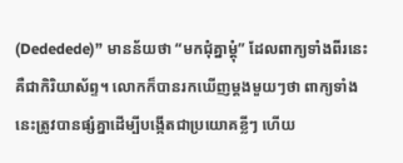(Dededede)” មានន័យថា “មកជុំគ្នាម្ដុំ” ដែលពាក្យទាំងពីរនេះគឺជាកិរិយាស័ព្ទ។ លោកក៏បានរកឃើញម្តងមួយៗថា ពាក្យទាំងនេះត្រូវបានផ្សំគ្នាដើម្បីបង្កើតជាប្រយោគខ្លីៗ ហើយ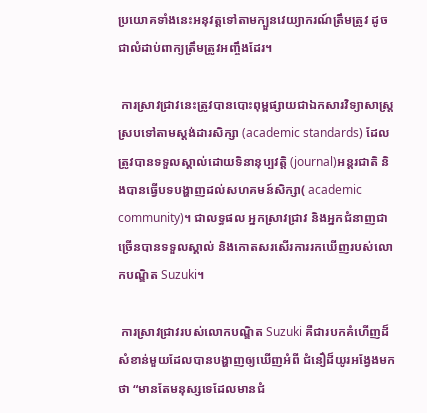ប្រយោគទាំងនេះអនុវត្តទៅតាមក្បួនវេយ្យាករណ៍ត្រឹមត្រូវ ដូចជាលំដាប់ពាក្យត្រឹមត្រូវអញ្ចឹងដែរ។

 ការស្រាវជ្រាវនេះត្រូវបានបោះពុម្ពផ្សាយជាឯកសារវិទ្យាសាស្ត្រស្របទៅតាមស្តង់ដារសិក្សា (academic standards) ដែលត្រូវបានទទួលស្គាល់ដោយទិនានុប្បវត្តិ (journal)អន្តរជាតិ និងបានធ្វើបទបង្ហាញដល់សហគមន៍សិក្សា( academic community)។ ជាលទ្ធផល អ្នកស្រាវជ្រាវ និងអ្នកជំនាញជាច្រើនបានទទួលស្គាល់ និងកោតសរសើរការរកឃើញរបស់លោកបណ្ឌិត Suzuki។

 ការស្រាវជ្រាវរបស់លោកបណ្ឌិត Suzuki គឺជារបកគំហើញដ៏សំខាន់មួយដែលបានបង្ហាញឲ្យឃើញអំពី ជំនឿដ៏យូរអង្វែងមកថា “មានតែមនុស្សទេដែលមានជំ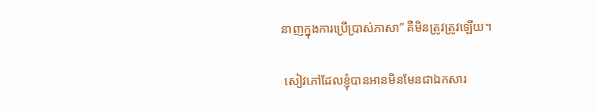នាញក្នុងការប្រើប្រាស់ភាសា” គឺមិនត្រូវត្រូវឡើយ។

 សៀវភៅដែលខ្ញុំបានអានមិនមែនជាឯកសារ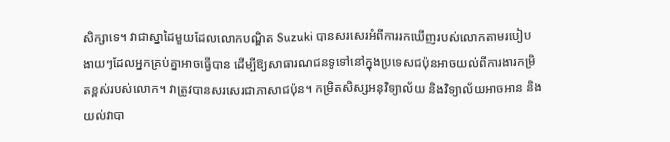សិក្សាទេ។ វាជាស្នាដៃមួយដែលលោកបណ្ឌិត Suzuki បានសរសេរអំពីការរកឃើញរបស់លោកតាមរបៀបងាយៗដែលអ្នកគ្រប់គ្នាអាចធ្វើបាន ដើម្បីឱ្យសាធារណជនទូទៅនៅក្នុងប្រទេសជប៉ុនអាចយល់ពីការងារកម្រិតខ្ពស់របស់លោក។ វាត្រូវបានសរសេរជាភាសាជប៉ុន។ កម្រិតសិស្សអនុវិទ្យាល័យ និងវិទ្យាល័យអាចអាន និងយល់វាបា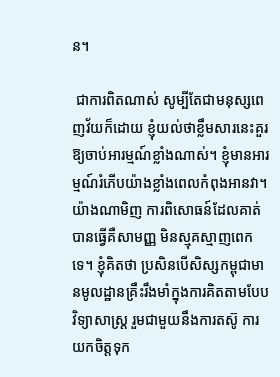ន។

 ជាការពិតណាស់ សូម្បីតែជាមនុស្សពេញវ័យក៏ដោយ ខ្ញុំយល់ថាខ្លឹមសារនេះគួរឱ្យចាប់អារម្មណ៍ខ្លាំងណាស់។ ខ្ញុំមានអារម្មណ៍រំភើបយ៉ាងខ្លាំងពេលកំពុងអានវា។ យ៉ាងណាមិញ ការពិសោធន៍ដែលគាត់បានធ្វើគឺសាមញ្ញ មិនស្មុគស្មាញពេកទេ។ ខ្ញុំគិតថា ប្រសិនបើសិស្សកម្ពុជាមានមូលដ្ឋានគ្រឹះរឹងមាំក្នុងការគិតតាមបែបវិទ្យាសាស្ត្រ រួមជាមួយនឹងការតស៊ូ ការយកចិត្តទុក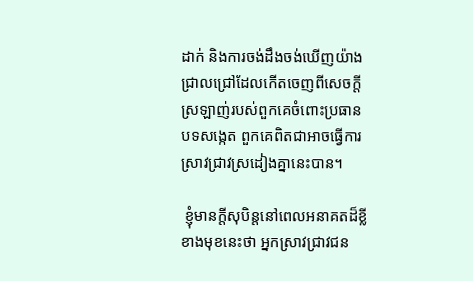ដាក់ និងការចង់ដឹងចង់ឃើញយ៉ាងជ្រាលជ្រៅដែលកើតចេញពីសេចក្តីស្រឡាញ់របស់ពួកគេចំពោះប្រធានបទសង្កេត ពួកគេពិតជាអាចធ្វើការស្រាវជ្រាវស្រដៀងគ្នានេះបាន។

 ខ្ញុំមានក្ដីសុបិន្តនៅពេលអនាគតដ៏ខ្លីខាងមុខនេះថា អ្នកស្រាវជ្រាវជន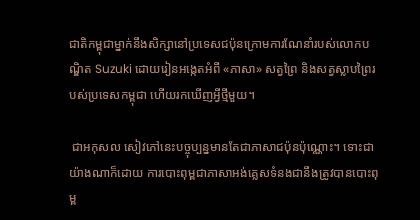ជាតិកម្ពុជាម្នាក់នឹងសិក្សានៅប្រទេសជប៉ុនក្រោមការណែនាំរបស់លោកបណ្ឌិត Suzuki ដោយរៀនអង្កេតអំពី «ភាសា» សត្វព្រៃ និងសត្វស្លាបព្រៃរបស់ប្រទេសកម្ពុជា ហើយរកឃើញអ្វីថ្មីមួយ។

 ជាអកុសល សៀវភៅនេះបច្ចុប្បន្នមានតែជាភាសាជប៉ុនប៉ុណ្ណោះ។ ទោះជាយ៉ាងណាក៏ដោយ ការបោះពុម្ពជាភាសាអង់គ្លេសទំនងជានឹងត្រូវបានបោះពុម្ព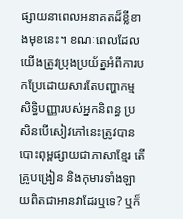ផ្សាយនាពេលអនាគតដ៏ខ្លីខាងមុខនេះ។ ខណៈពេលដែលយើងត្រូវប្រុងប្រយ័ត្នអំពីការបកប្រែដោយសារតែបញ្ហាកម្មសិទ្ធិបញ្ញារបស់អ្នកនិពន្ធ ប្រសិនបើសៀវភៅនេះត្រូវបានបោះពុម្ពផ្សាយជាភាសាខ្មែរ តើគ្រូបង្រៀន និងកុមារទាំងឡាយពិតជាអានវាដែរឬទេ? ឬក៏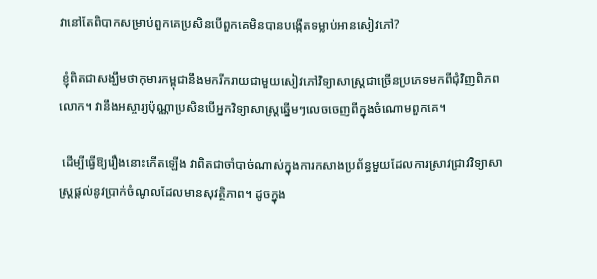វានៅតែពិបាកសម្រាប់ពួកគេប្រសិនបើពួកគេមិនបានបង្កើតទម្លាប់អានសៀវភៅ?

 ខ្ញុំពិតជាសង្ឃឹមថាកុមារកម្ពុជានឹងមករីករាយជាមួយសៀវភៅវិទ្យាសាស្ត្រជាច្រើនប្រភេទមកពីជុំវិញពិភពលោក។ វានឹងអស្ចារ្យប៉ុណ្ណាប្រសិនបើអ្នកវិទ្យាសាស្ត្រឆ្នើមៗលេចចេញពីក្នុងចំណោមពួកគេ។

 ដើម្បីធ្វើឱ្យរឿងនោះកើតឡើង វាពិតជាចាំបាច់ណាស់ក្នុងការកសាងប្រព័ន្ធមួយដែលការស្រាវជ្រាវវិទ្យាសាស្ត្រផ្តល់នូវប្រាក់ចំណូលដែលមានសុវត្ថិភាព។ ដូចក្នុង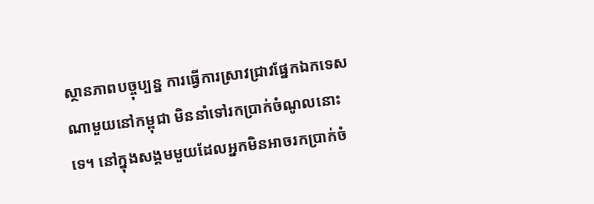ស្ថានភាពបច្ចុប្បន្ន ការធ្វើការស្រាវជ្រាវផ្នែកឯកទេសណាមួយនៅកម្ពុជា មិននាំទៅរកប្រាក់ចំណូលនោះទេ។ នៅក្នុងសង្គមមួយដែលអ្នកមិនអាចរកប្រាក់ចំ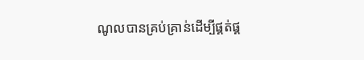ណូលបានគ្រប់គ្រាន់ដើម្បីផ្គត់ផ្គ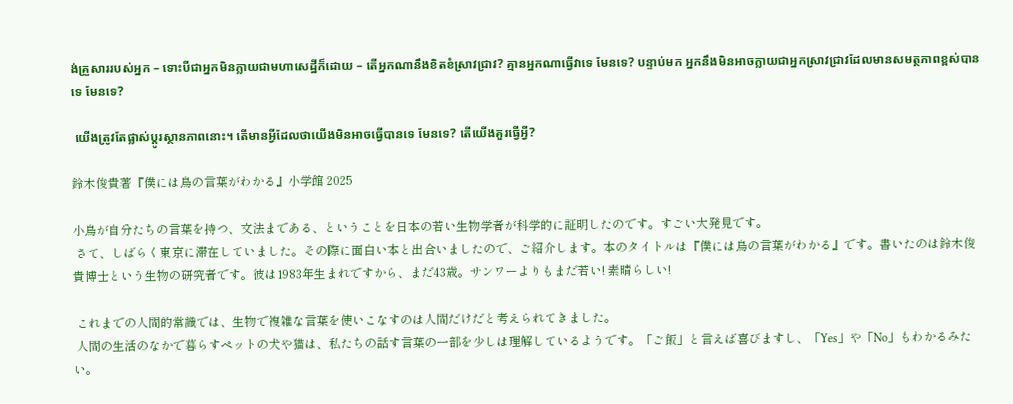ង់គ្រួសាររបស់អ្នក – ទោះបីជាអ្នកមិនក្លាយជាមហាសេដ្ឋីក៏ដោយ – តើអ្នកណានឹងខិតខំស្រាវជ្រាវ? គ្មានអ្នកណាធ្វើវាទេ មែនទេ? បន្ទាប់មក អ្នកនឹងមិនអាចក្លាយជាអ្នកស្រាវជ្រាវដែលមានសមត្ថភាពខ្ពស់បានទេ មែនទេ?

 យើងត្រូវតែផ្លាស់ប្តូរស្ថានភាពនោះ។ តើមានអ្វីដែលថាយើងមិនអាចធ្វើបានទេ មែនទេ? តើយើងគួរធ្វើអ្វី?

鈴木俊貴著『僕には鳥の言葉がわかる』小学館 2025

小鳥が自分たちの言葉を持つ、文法まである、ということを日本の若い生物学者が科学的に証明したのです。すごい大発見です。
 さて、しばらく東京に滞在していました。その際に面白い本と出合いましたので、ご紹介します。本のタイトルは『僕には鳥の言葉がわかる』です。書いたのは鈴木俊貴博士という生物の研究者です。彼は1983年生まれですから、まだ43歳。サンワーよりもまだ若い! 素晴らしい!

 これまでの人間的常識では、生物で複雑な言葉を使いこなすのは人間だけだと考えられてきました。
 人間の生活のなかで暮らすペットの犬や猫は、私たちの話す言葉の一部を少しは理解しているようです。「ご飯」と言えば喜びますし、「Yes」や「No」もわかるみたい。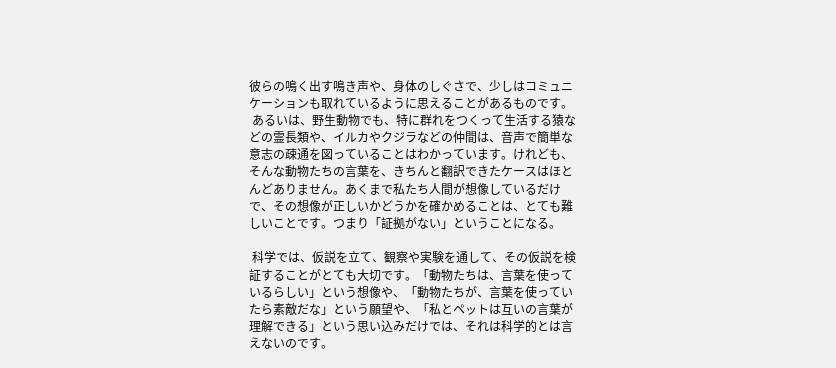彼らの鳴く出す鳴き声や、身体のしぐさで、少しはコミュニケーションも取れているように思えることがあるものです。
 あるいは、野生動物でも、特に群れをつくって生活する猿などの霊長類や、イルカやクジラなどの仲間は、音声で簡単な意志の疎通を図っていることはわかっています。けれども、そんな動物たちの言葉を、きちんと翻訳できたケースはほとんどありません。あくまで私たち人間が想像しているだけで、その想像が正しいかどうかを確かめることは、とても難しいことです。つまり「証拠がない」ということになる。

 科学では、仮説を立て、観察や実験を通して、その仮説を検証することがとても大切です。「動物たちは、言葉を使っているらしい」という想像や、「動物たちが、言葉を使っていたら素敵だな」という願望や、「私とペットは互いの言葉が理解できる」という思い込みだけでは、それは科学的とは言えないのです。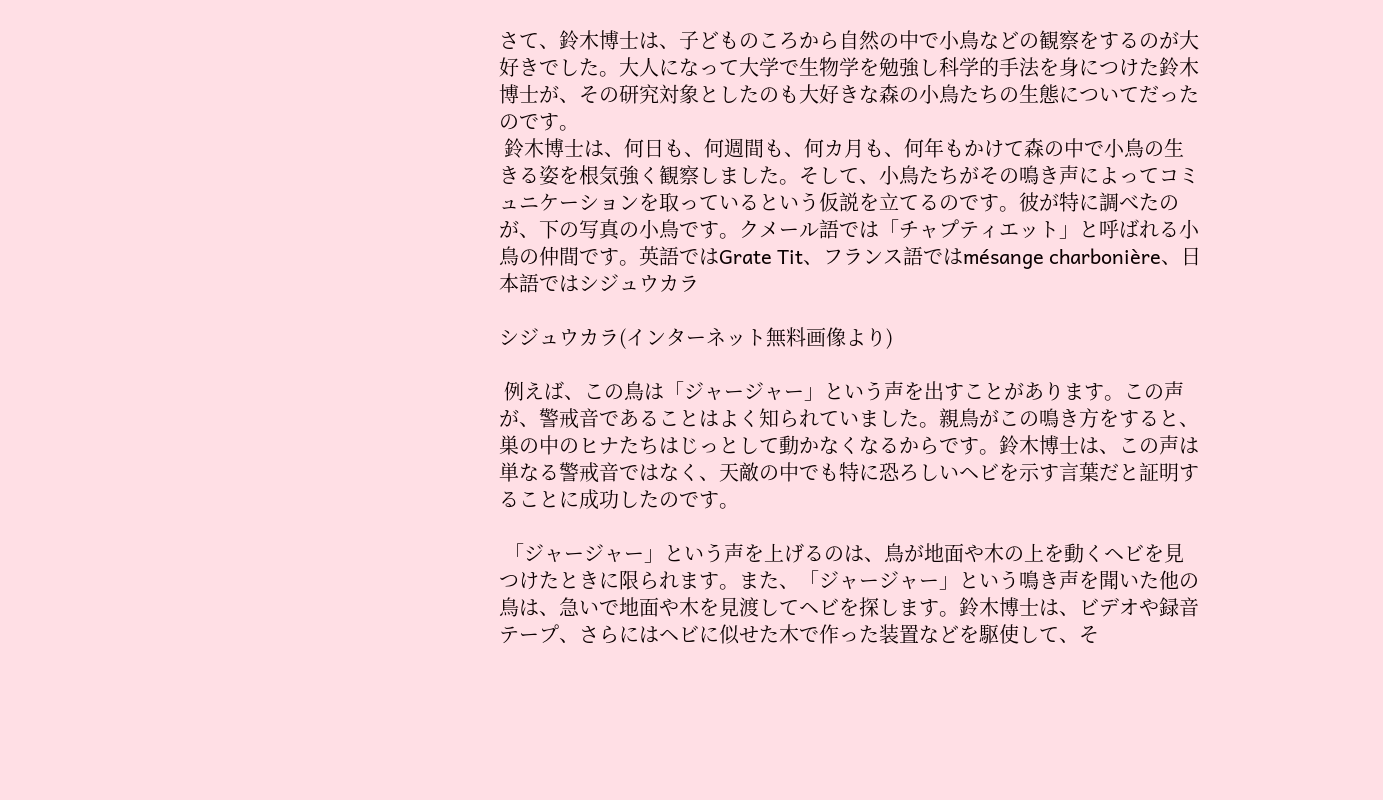さて、鈴木博士は、子どものころから自然の中で小鳥などの観察をするのが大好きでした。大人になって大学で生物学を勉強し科学的手法を身につけた鈴木博士が、その研究対象としたのも大好きな森の小鳥たちの生態についてだったのです。
 鈴木博士は、何日も、何週間も、何カ月も、何年もかけて森の中で小鳥の生きる姿を根気強く観察しました。そして、小鳥たちがその鳴き声によってコミュニケーションを取っているという仮説を立てるのです。彼が特に調べたのが、下の写真の小鳥です。クメール語では「チャプティエット」と呼ばれる小鳥の仲間です。英語ではGrate Tit、フランス語ではmésange charbonière、日本語ではシジュウカラ

シジュウカラ(インターネット無料画像より)

 例えば、この鳥は「ジャージャー」という声を出すことがあります。この声が、警戒音であることはよく知られていました。親鳥がこの鳴き方をすると、巣の中のヒナたちはじっとして動かなくなるからです。鈴木博士は、この声は単なる警戒音ではなく、天敵の中でも特に恐ろしいヘビを示す言葉だと証明することに成功したのです。

 「ジャージャー」という声を上げるのは、鳥が地面や木の上を動くヘビを見つけたときに限られます。また、「ジャージャー」という鳴き声を聞いた他の鳥は、急いで地面や木を見渡してヘビを探します。鈴木博士は、ビデオや録音テープ、さらにはヘビに似せた木で作った装置などを駆使して、そ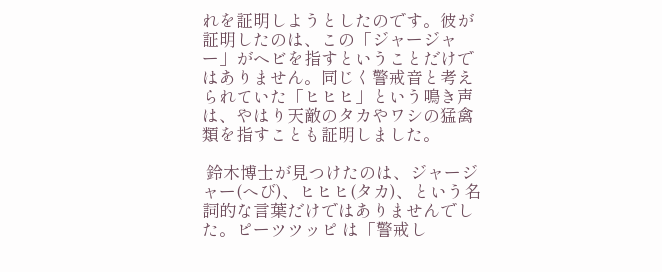れを証明しようとしたのです。彼が証明したのは、この「ジャージャー」がヘビを指すということだけではありません。同じく警戒音と考えられていた「ヒヒヒ」という鳴き声は、やはり天敵のタカやワシの猛禽類を指すことも証明しました。

 鈴木博士が見つけたのは、ジャージャー(へび)、ヒヒヒ(タカ)、という名詞的な言葉だけではありませんでした。ピーツツッピ は「警戒し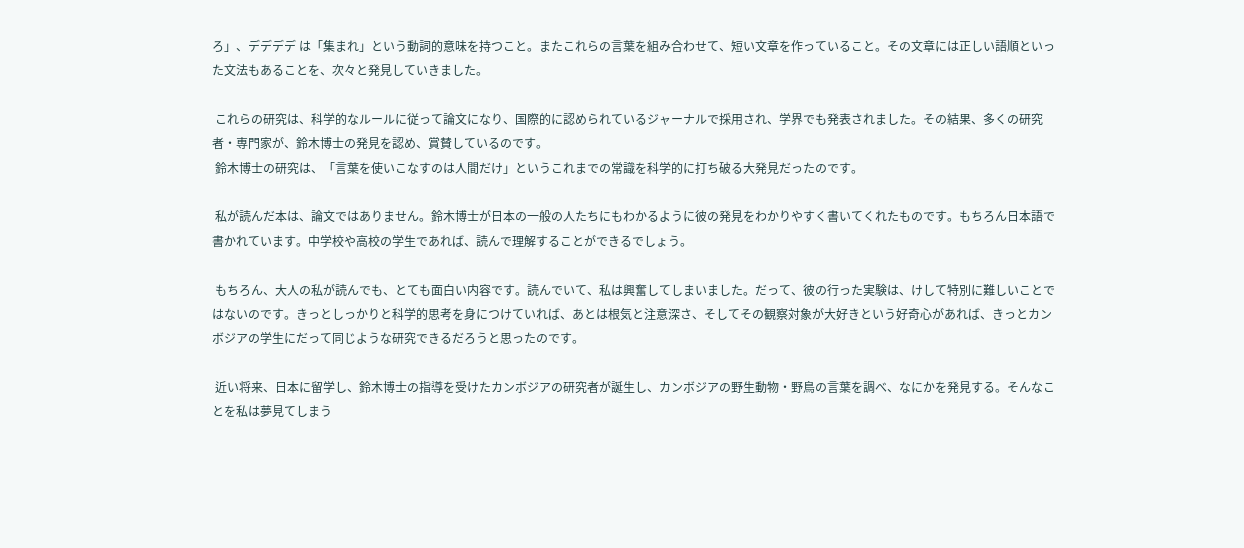ろ」、デデデデ は「集まれ」という動詞的意味を持つこと。またこれらの言葉を組み合わせて、短い文章を作っていること。その文章には正しい語順といった文法もあることを、次々と発見していきました。

 これらの研究は、科学的なルールに従って論文になり、国際的に認められているジャーナルで採用され、学界でも発表されました。その結果、多くの研究者・専門家が、鈴木博士の発見を認め、賞賛しているのです。
 鈴木博士の研究は、「言葉を使いこなすのは人間だけ」というこれまでの常識を科学的に打ち破る大発見だったのです。

 私が読んだ本は、論文ではありません。鈴木博士が日本の一般の人たちにもわかるように彼の発見をわかりやすく書いてくれたものです。もちろん日本語で書かれています。中学校や高校の学生であれば、読んで理解することができるでしょう。

 もちろん、大人の私が読んでも、とても面白い内容です。読んでいて、私は興奮してしまいました。だって、彼の行った実験は、けして特別に難しいことではないのです。きっとしっかりと科学的思考を身につけていれば、あとは根気と注意深さ、そしてその観察対象が大好きという好奇心があれば、きっとカンボジアの学生にだって同じような研究できるだろうと思ったのです。

 近い将来、日本に留学し、鈴木博士の指導を受けたカンボジアの研究者が誕生し、カンボジアの野生動物・野鳥の言葉を調べ、なにかを発見する。そんなことを私は夢見てしまう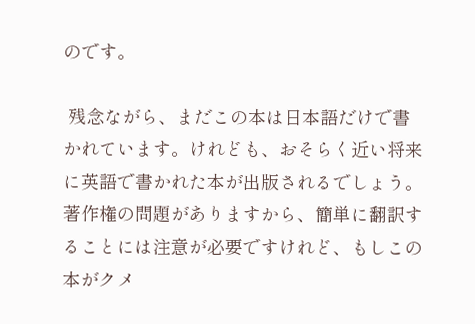のです。

 残念ながら、まだこの本は日本語だけで書かれています。けれども、おそらく近い将来に英語で書かれた本が出版されるでしょう。著作権の問題がありますから、簡単に翻訳することには注意が必要ですけれど、もしこの本がクメ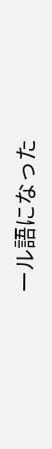ール語になった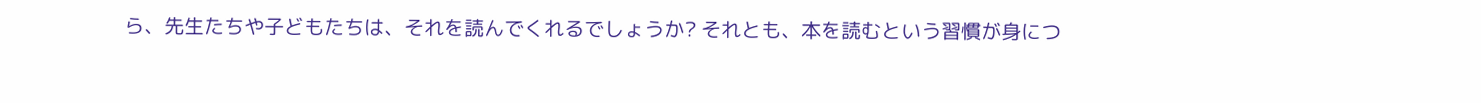ら、先生たちや子どもたちは、それを読んでくれるでしょうか? それとも、本を読むという習慣が身につ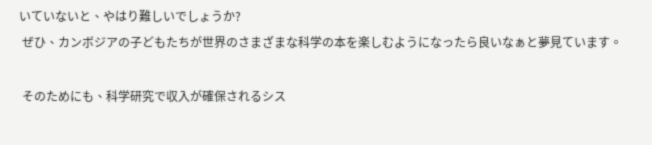いていないと、やはり難しいでしょうか?
 ぜひ、カンボジアの子どもたちが世界のさまざまな科学の本を楽しむようになったら良いなぁと夢見ています。

 そのためにも、科学研究で収入が確保されるシス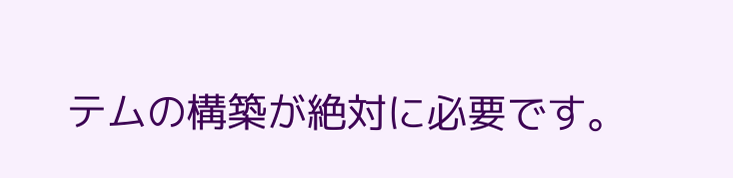テムの構築が絶対に必要です。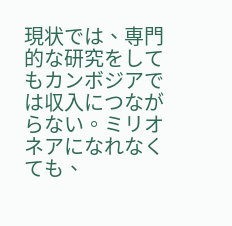現状では、専門的な研究をしてもカンボジアでは収入につながらない。ミリオネアになれなくても、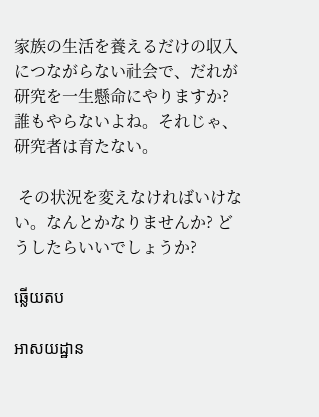家族の生活を養えるだけの収入につながらない社会で、だれが研究を一生懸命にやりますか? 誰もやらないよね。それじゃ、研究者は育たない。

 その状況を変えなければいけない。なんとかなりませんか? どうしたらいいでしょうか?

ឆ្លើយតប

អាសយដ្ឋាន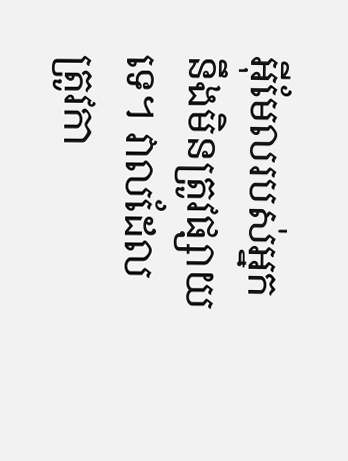អ៊ីមែលរបស់អ្នកនឹងមិនត្រូវផ្សាយទេ។ វាលដែលត្រូវកា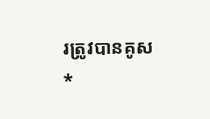រត្រូវបានគូស *